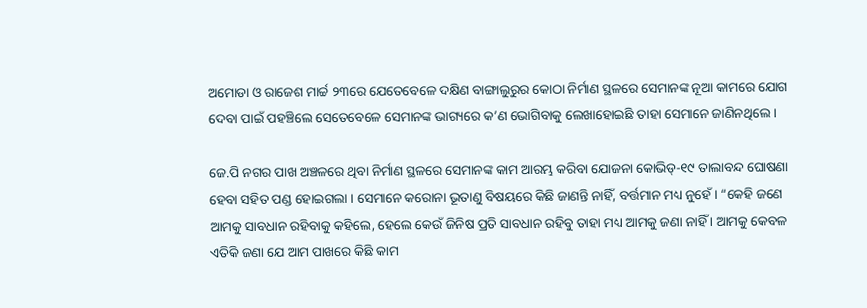ଅମୋଡା ଓ ରାଜେଶ ମାର୍ଚ୍ଚ ୨୩ରେ ଯେତେବେଳେ ଦକ୍ଷିଣ ବାଙ୍ଗାଲୁରୁର କୋଠା ନିର୍ମାଣ ସ୍ଥଳରେ ସେମାନଙ୍କ ନୂଆ କାମରେ ଯୋଗ ଦେବା ପାଇଁ ପହଞ୍ଚିଲେ ସେତେବେଳେ ସେମାନଙ୍କ ଭାଗ୍ୟରେ କ’ଣ ଭୋଗିବାକୁ ଲେଖାହୋଇଛି ତାହା ସେମାନେ ଜାଣିନଥିଲେ ।

ଜେ.ପି ନଗର ପାଖ ଅଞ୍ଚଳରେ ଥିବା ନିର୍ମାଣ ସ୍ଥଳରେ ସେମାନଙ୍କ କାମ ଆରମ୍ଭ କରିବା ଯୋଜନା କୋଭିଡ୍‌-୧୯ ତାଲାବନ୍ଦ ଘୋଷଣା ହେବା ସହିତ ପଣ୍ଡ ହୋଇଗଲା । ସେମାନେ କରୋନା ଭୂତାଣୁ ବିଷୟରେ କିଛି ଜାଣନ୍ତି ନାହିଁ, ବର୍ତ୍ତମାନ ମଧ୍ୟ ନୁହେଁ । “କେହି ଜଣେ ଆମକୁ ସାବଧାନ ରହିବାକୁ କହିଲେ, ହେଲେ କେଉଁ ଜିନିଷ ପ୍ରତି ସାବଧାନ ରହିବୁ ତାହା ମଧ୍ୟ ଆମକୁ ଜଣା ନାହିଁ । ଆମକୁ କେବଳ ଏତିକି ଜଣା ଯେ ଆମ ପାଖରେ କିଛି କାମ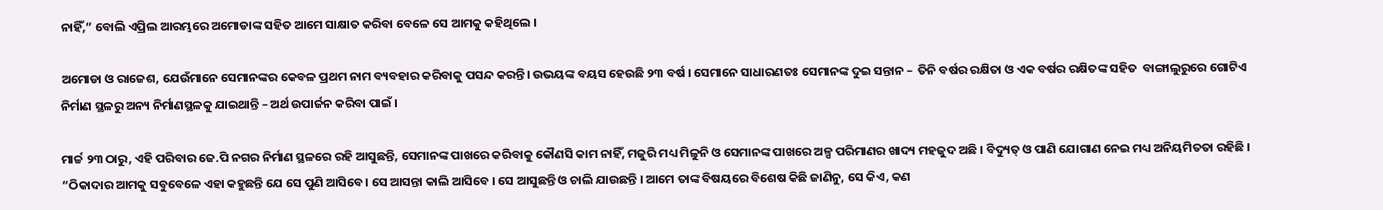ନାହିଁ,” ବୋଲି ଏପ୍ରିଲ ଆରମ୍ଭରେ ଅମୋଡାଙ୍କ ସହିତ ଆମେ ସାକ୍ଷାତ କରିବା ବେଳେ ସେ ଆମକୁ କହିଥିଲେ ।

ଅମୋଡା ଓ ରାଜେଶ, ଯେଉଁମାନେ ସେମାନଙ୍କର କେବଳ ପ୍ରଥମ ନାମ ବ୍ୟବହାର କରିବାକୁ ପସନ୍ଦ କରନ୍ତି। ଉଭୟଙ୍କ ବୟସ ହେଉଛି ୨୩ ବର୍ଷ । ସେମାନେ ସାଧାରଣତଃ ସେମାନଙ୍କ ଦୁଇ ସନ୍ତାନ –  ତିନି ବର୍ଷର ରକ୍ଷିତା ଓ ଏକ ବର୍ଷର ରକ୍ଷିତଙ୍କ ସହିତ  ବାଙ୍ଗାଲୁରୁରେ ଗୋଟିଏ ନିର୍ମାଣ ସ୍ଥଳରୁ ଅନ୍ୟ ନିର୍ମାଣସ୍ଥଳକୁ ଯାଇଥାନ୍ତି – ଅର୍ଥ ଉପାର୍ଜନ କରିବା ପାଇଁ ।

ମାର୍ଚ୍ଚ ୨୩ ଠାରୁ, ଏହି ପରିବାର ଜେ.ପି ନଗର ନିର୍ମାଣ ସ୍ଥଳରେ ରହି ଆସୁଛନ୍ତି, ସେମାନଙ୍କ ପାଖରେ କରିବାକୁ କୌଣସି କାମ ନାହିଁ, ମଜୁରି ମଧ୍ୟ ମିଳୁନି ଓ ସେମାନଙ୍କ ପାଖରେ ଅଳ୍ପ ପରିମାଣର ଖାଦ୍ୟ ମହଜୁଦ ଅଛି । ବିଦ୍ୟୁତ୍‌ ଓ ପାଣି ଯୋଗାଣ ନେଇ ମଧ୍ୟ ଅନିୟମିତତା ରହିଛି । “ଠିକାଦାର ଆମକୁ ସବୁବେଳେ ଏହା କହୁଛନ୍ତି ଯେ ସେ ପୁଣି ଆସିବେ। ସେ ଆସନ୍ତା କାଲି ଆସିବେ । ସେ ଆସୁଛନ୍ତି ଓ ଚାଲି ଯାଉଛନ୍ତି । ଆମେ ତାଙ୍କ ବିଷୟରେ ବିଶେଷ କିଛି ଜାଣିନୁ, ସେ କିଏ, କଣ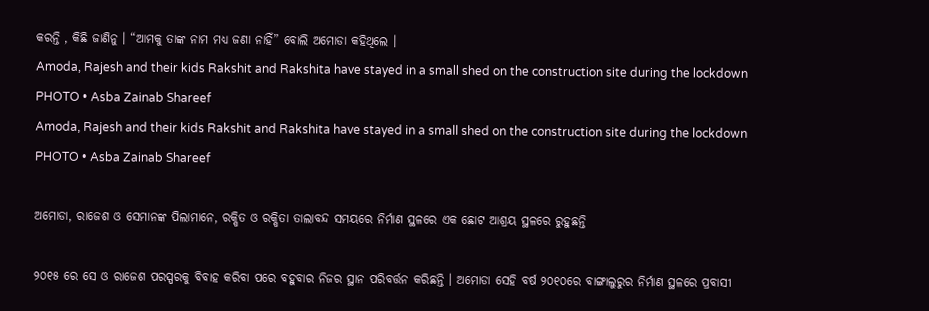କରନ୍ତି , କିଛି ଜାଣିନୁ । “ଆମକୁ ତାଙ୍କ ନାମ ମଧ୍ୟ ଜଣା ନାହିଁ” ବୋଲି ଅମୋଡା କହିଥିଲେ ।
Amoda, Rajesh and their kids Rakshit and Rakshita have stayed in a small shed on the construction site during the lockdown
PHOTO • Asba Zainab Shareef
Amoda, Rajesh and their kids Rakshit and Rakshita have stayed in a small shed on the construction site during the lockdown
PHOTO • Asba Zainab Shareef

ଅମୋଡା, ରାଜେଶ ଓ ସେମାନଙ୍କ ପିଲାମାନେ, ରକ୍ଷିତ ଓ ରକ୍ଷିତା ତାଲାବନ୍ଦ ସମୟରେ ନିର୍ମାଣ ସ୍ଥଳରେ ଏକ ଛୋଟ ଆଶ୍ରୟ ସ୍ଥଳରେ ରୁହୁଛନ୍ତି

୨୦୧୫ ରେ ସେ ଓ ରାଜେଶ ପରସ୍ପରକୁ ବିବାହ କରିବା ପରେ ବହୁବାର ନିଜର ସ୍ଥାନ ପରିବର୍ତ୍ତନ କରିଛନ୍ତି । ଅମୋଡା ସେହି ବର୍ଷ ୨୦୧୦ରେ ବାଙ୍ଗାଲୁରୁର ନିର୍ମାଣ ସ୍ଥଳରେ ପ୍ରବାସୀ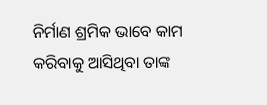ନିର୍ମାଣ ଶ୍ରମିକ ଭାବେ କାମ କରିବାକୁ ଆସିଥିବା ତାଙ୍କ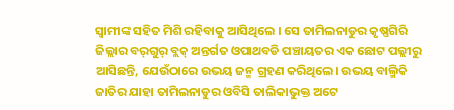ସ୍ୱାମୀଙ୍କ ସହିତ ମିଶି ରହିବାକୁ ଆସିଥିଲେ । ସେ ତାମିଲନାଡୁର କୃଷ୍ଣଗିରି ଜିଲ୍ଲାର ବର୍‌ଗୁର୍‌ ବ୍ଲକ୍‌ ଅନ୍ତର୍ଗତ ଓପାଥବଡି ପଞ୍ଚାୟତର ଏକ ଛୋଟ ପଲ୍ଲୀରୁ ଆସିଛନ୍ତି, ଯେଉଁଠାରେ ଉଭୟ ଜନ୍ମ ଗ୍ରହଣ କରିଥିଲେ। ଉଭୟ ବାଲ୍ମିକି ଜାତିର ଯାହା ତାମିଲନାଡୁର ଓବିସି ତାଲିକାଭୁକ୍ତ ଅଟେ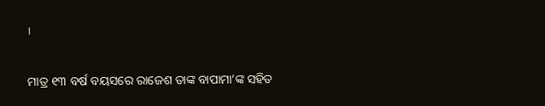।

ମାତ୍ର ୧୩ ବର୍ଷ ବୟସରେ ରାଜେଶ ତାଙ୍କ ବାପାମା’ଙ୍କ ସହିତ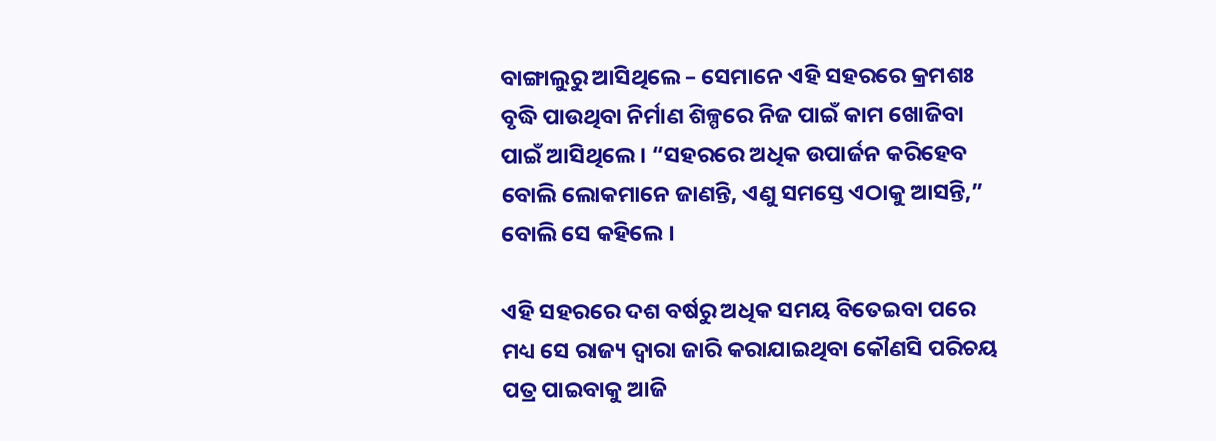ବାଙ୍ଗାଲୁରୁ ଆସିଥିଲେ – ସେମାନେ ଏହି ସହରରେ କ୍ରମଶଃ ବୃଦ୍ଧି ପାଉଥିବା ନିର୍ମାଣ ଶିଳ୍ପରେ ନିଜ ପାଇଁ କାମ ଖୋଜିବା ପାଇଁ ଆସିଥିଲେ । “ସହରରେ ଅଧିକ ଉପାର୍ଜନ କରିହେବ ବୋଲି ଲୋକମାନେ ଜାଣନ୍ତି, ଏଣୁ ସମସ୍ତେ ଏଠାକୁ ଆସନ୍ତି,” ବୋଲି ସେ କହିଲେ ।

ଏହି ସହରରେ ଦଶ ବର୍ଷରୁ ଅଧିକ ସମୟ ବିତେଇବା ପରେ ମଧ୍ୟ ସେ ରାଜ୍ୟ ଦ୍ୱାରା ଜାରି କରାଯାଇଥିବା କୌଣସି ପରିଚୟ ପତ୍ର ପାଇବାକୁ ଆଜି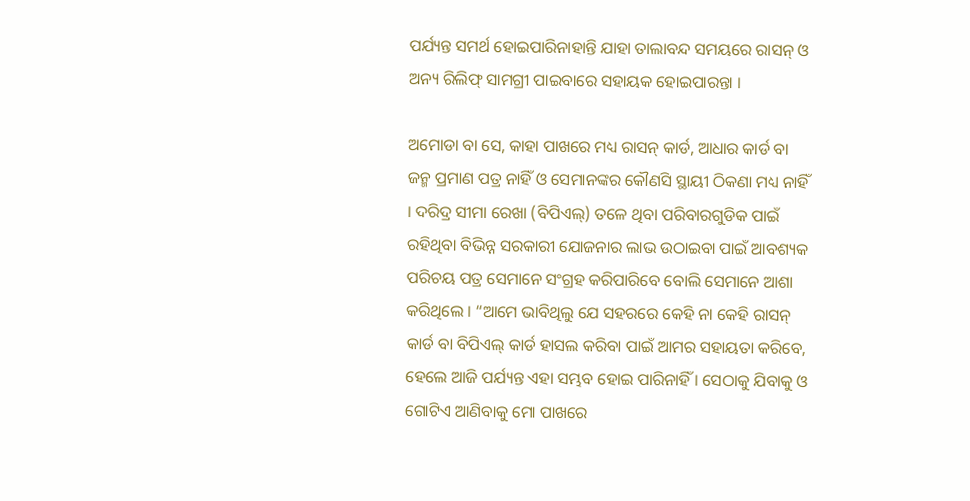ପର୍ଯ୍ୟନ୍ତ ସମର୍ଥ ହୋଇପାରିନାହାନ୍ତି ଯାହା ତାଲାବନ୍ଦ ସମୟରେ ରାସନ୍‌ ଓ ଅନ୍ୟ ରିଲିଫ୍‌ ସାମଗ୍ରୀ ପାଇବାରେ ସହାୟକ ହୋଇପାରନ୍ତା ।

ଅମୋଡା ବା ସେ, କାହା ପାଖରେ ମଧ୍ୟ ରାସନ୍‌ କାର୍ଡ, ଆଧାର କାର୍ଡ ବା ଜନ୍ମ ପ୍ରମାଣ ପତ୍ର ନାହିଁ ଓ ସେମାନଙ୍କର କୌଣସି ସ୍ଥାୟୀ ଠିକଣା ମଧ୍ୟ ନାହିଁ । ଦରିଦ୍ର ସୀମା ରେଖା (ବିପିଏଲ୍‌) ତଳେ ଥିବା ପରିବାରଗୁଡିକ ପାଇଁ ରହିଥିବା ବିଭିନ୍ନ ସରକାରୀ ଯୋଜନାର ଲାଭ ଉଠାଇବା ପାଇଁ ଆବଶ୍ୟକ ପରିଚୟ ପତ୍ର ସେମାନେ ସଂଗ୍ରହ କରିପାରିବେ ବୋଲି ସେମାନେ ଆଶା କରିଥିଲେ । “ଆମେ ଭାବିଥିଲୁ ଯେ ସହରରେ କେହି ନା କେହି ରାସନ୍‌ କାର୍ଡ ବା ବିପିଏଲ୍‌ କାର୍ଡ ହାସଲ କରିବା ପାଇଁ ଆମର ସହାୟତା କରିବେ, ହେଲେ ଆଜି ପର୍ଯ୍ୟନ୍ତ ଏହା ସମ୍ଭବ ହୋଇ ପାରିନାହିଁ । ସେଠାକୁ ଯିବାକୁ ଓ ଗୋଟିଏ ଆଣିବାକୁ ମୋ ପାଖରେ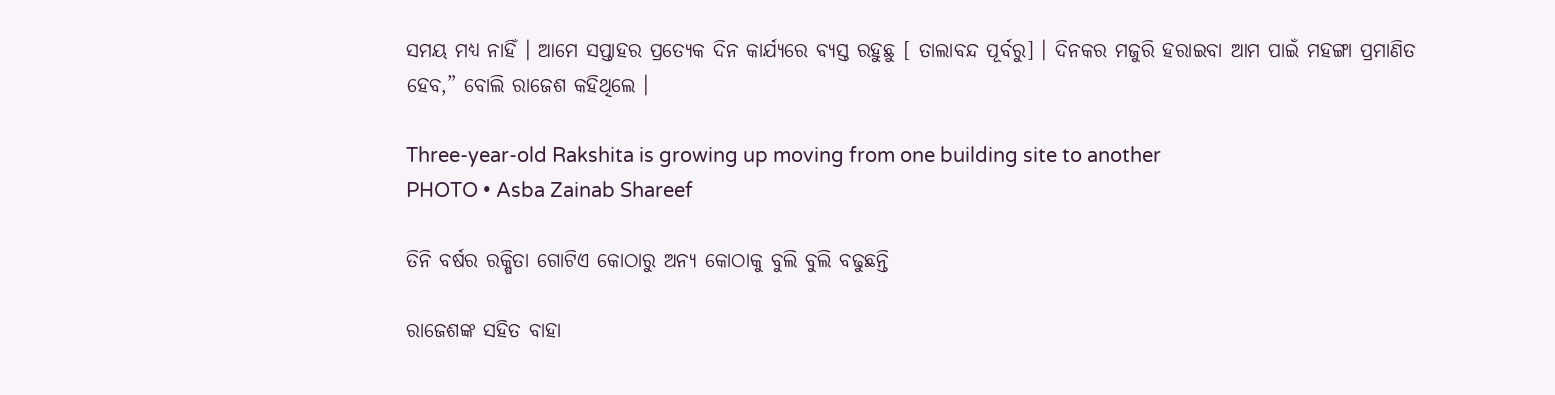ସମୟ ମଧ୍ୟ ନାହିଁ । ଆମେ ସପ୍ତାହର ପ୍ରତ୍ୟେକ ଦିନ କାର୍ଯ୍ୟରେ ବ୍ୟସ୍ତ ରହୁଛୁ [ ତାଲାବନ୍ଦ ପୂର୍ବରୁ] । ଦିନକର ମଜୁରି ହରାଇବା ଆମ ପାଇଁ ମହଙ୍ଗା ପ୍ରମାଣିତ ହେବ,” ବୋଲି ରାଜେଶ କହିଥିଲେ ।

Three-year-old Rakshita is growing up moving from one building site to another
PHOTO • Asba Zainab Shareef

ତିନି ବର୍ଷର ରକ୍ଷିତା ଗୋଟିଏ କୋଠାରୁ ଅନ୍ୟ କୋଠାକୁ ବୁଲି ବୁଲି ବଢୁଛନ୍ତି

ରାଜେଶଙ୍କ ସହିତ ବାହା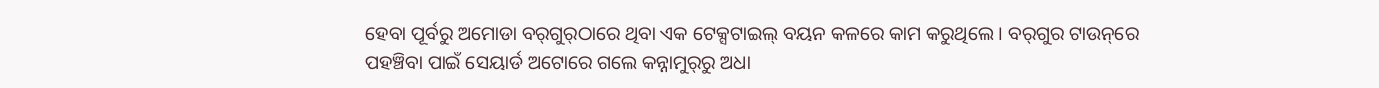ହେବା ପୂର୍ବରୁ ଅମୋଡା ବର୍‌ଗୁର୍‌ଠାରେ ଥିବା ଏକ ଟେକ୍ସଟାଇଲ୍‌ ବୟନ କଳରେ କାମ କରୁଥିଲେ । ବର୍‌ଗୁର ଟାଉନ୍‌ରେ ପହଞ୍ଚିବା ପାଇଁ ସେୟାର୍ଡ ଅଟୋରେ ଗଲେ କନ୍ନାମୁର୍‌ରୁ ଅଧା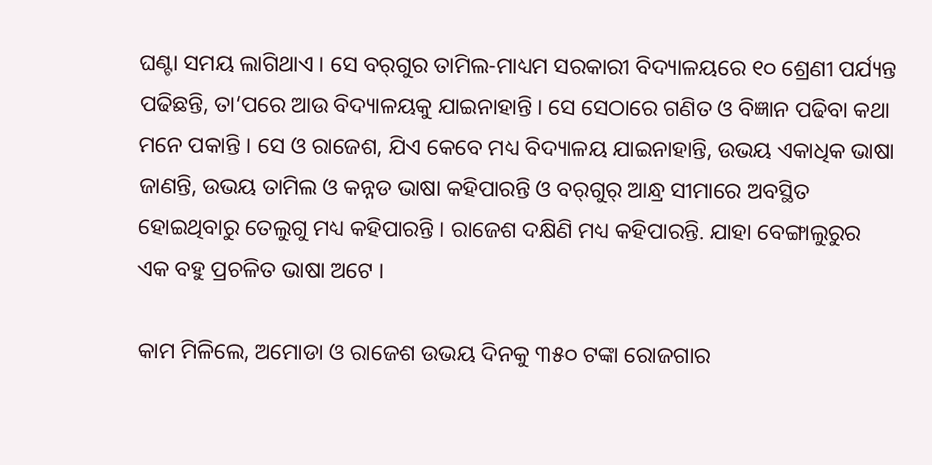ଘଣ୍ଟା ସମୟ ଲାଗିଥାଏ । ସେ ବର୍‌ଗୁର ତାମିଲ-ମାଧ୍ୟମ ସରକାରୀ ବିଦ୍ୟାଳୟରେ ୧୦ ଶ୍ରେଣୀ ପର୍ଯ୍ୟନ୍ତ ପଢିଛନ୍ତି, ତା‘ପରେ ଆଉ ବିଦ୍ୟାଳୟକୁ ଯାଇନାହାନ୍ତି । ସେ ସେଠାରେ ଗଣିତ ଓ ବିଜ୍ଞାନ ପଢିବା କଥା ମନେ ପକାନ୍ତି । ସେ ଓ ରାଜେଶ, ଯିଏ କେବେ ମଧ୍ୟ ବିଦ୍ୟାଳୟ ଯାଇନାହାନ୍ତି, ଉଭୟ ଏକାଧିକ ଭାଷା ଜାଣନ୍ତି, ଉଭୟ ତାମିଲ ଓ କନ୍ନଡ ଭାଷା କହିପାରନ୍ତି ଓ ବର୍‌ଗୁର୍‌ ଆନ୍ଧ୍ର ସୀମାରେ ଅବସ୍ଥିତ ହୋଇଥିବାରୁ ତେଲୁଗୁ ମଧ୍ୟ କହିପାରନ୍ତି । ରାଜେଶ ଦକ୍ଷିଣି ମଧ୍ୟ କହିପାରନ୍ତି. ଯାହା ବେଙ୍ଗାଲୁରୁର ଏକ ବହୁ ପ୍ରଚଳିତ ଭାଷା ଅଟେ ।

କାମ ମିଳିଲେ, ଅମୋଡା ଓ ରାଜେଶ ଉଭୟ ଦିନକୁ ୩୫୦ ଟଙ୍କା ରୋଜଗାର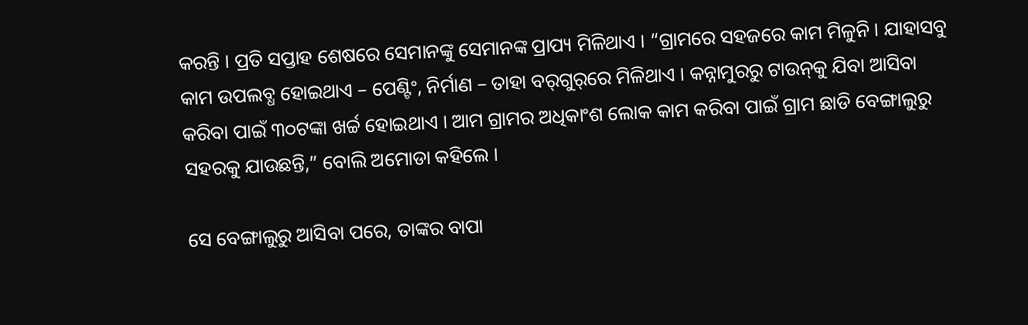କରନ୍ତି । ପ୍ରତି ସପ୍ତାହ ଶେଷରେ ସେମାନଙ୍କୁ ସେମାନଙ୍କ ପ୍ରାପ୍ୟ ମିଳିଥାଏ । “ଗ୍ରାମରେ ସହଜରେ କାମ ମିଳୁନି । ଯାହାସବୁ କାମ ଉପଲବ୍ଧ ହୋଇଥାଏ – ପେଣ୍ଟିଂ, ନିର୍ମାଣ – ତାହା ବର୍‌ଗୁର୍‌ରେ ମିଳିଥାଏ । କନ୍ନାମୁରରୁ ଟାଉନ୍‌କୁ ଯିବା ଆସିବା କରିବା ପାଇଁ ୩୦ଟଙ୍କା ଖର୍ଚ୍ଚ ହୋଇଥାଏ । ଆମ ଗ୍ରାମର ଅଧିକାଂଶ ଲୋକ କାମ କରିବା ପାଇଁ ଗ୍ରାମ ଛାଡି ବେଙ୍ଗାଲୁରୁ ସହରକୁ ଯାଉଛନ୍ତି,” ବୋଲି ଅମୋଡା କହିଲେ ।

ସେ ବେଙ୍ଗାଲୁରୁ ଆସିବା ପରେ, ତାଙ୍କର ବାପା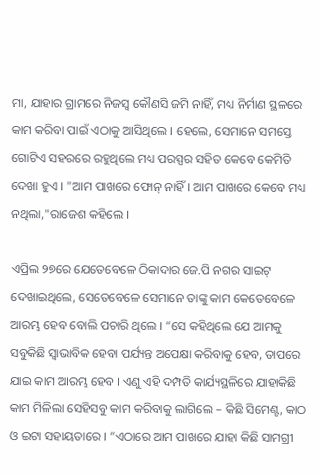ମା, ଯାହାର ଗ୍ରାମରେ ନିଜସ୍ୱ କୌଣସି ଜମି ନାହିଁ, ମଧ୍ୟ ନିର୍ମାଣ ସ୍ଥଳରେ କାମ କରିବା ପାଇଁ ଏଠାକୁ ଆସିଥିଲେ । ହେଲେ, ସେମାନେ ସମସ୍ତେ ଗୋଟିଏ ସହରରେ ରହୁଥିଲେ ମଧ୍ୟ ପରସ୍ପର ସହିତ କେବେ କେମିତି ଦେଖା ହୁଏ । "ଆମ ପାଖରେ ଫୋନ୍‌ ନାହିଁ । ଆମ ପାଖରେ କେବେ ମଧ୍ୟ ନଥିଲା,"ରାଜେଶ କହିଲେ ।

ଏପ୍ରିଲ ୨୭ରେ ଯେତେବେଳେ ଠିକାଦାର ଜେ.ପି ନଗର ସାଇଟ୍‌ ଦେଖାଇଥିଲେ, ସେତେବେଳେ ସେମାନେ ତାଙ୍କୁ କାମ କେତେବେଳେ ଆରମ୍ଭ ହେବ ବୋଲି ପଚାରି ଥିଲେ । “ସେ କହିଥିଲେ ଯେ ଆମକୁ ସବୁକିଛି ସ୍ୱାଭାବିକ ହେବା ପର୍ଯ୍ୟନ୍ତ ଅପେକ୍ଷା କରିବାକୁ ହେବ, ତାପରେ ଯାଇ କାମ ଆରମ୍ଭ ହେବ । ଏଣୁ ଏହି ଦମ୍ପତି କାର୍ଯ୍ୟସ୍ଥଳିରେ ଯାହାକିଛି କାମ ମିଳିଲା ସେହିସବୁ କାମ କରିବାକୁ ଲାଗିଲେ – କିଛି ସିମେଣ୍ଟ, କାଠ ଓ ଇଟା ସହାୟତାରେ । “ଏଠାରେ ଆମ ପାଖରେ ଯାହା କିଛି ସାମଗ୍ରୀ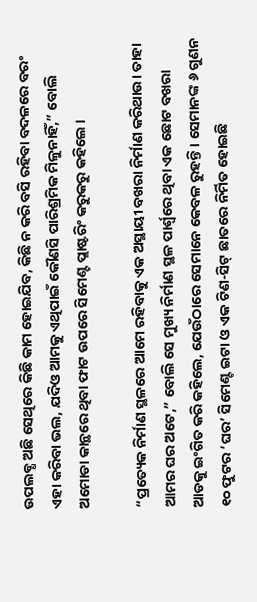ଉପଲବ୍ଧ ଅଛି ସେଥିରେ କିଛି କାମ ହୋଇଯିବ, କିଛି ନ କରି ବସି ରହିବା ବଦଳରେ ବରଂ ଏହା କରିବା ଭଲ, ଯଦିଓ ଆମକୁ ଏଥିପାଇଁ କୌଣସି ପାରିଶ୍ରମିକ ମିଳୁନାହିଁ,” ବୋଲି ଅମୋଡା କାନ୍ଥରେ ଥିବା ଫାଟ ଉପରେ ସିମେଣ୍ଟ ପ୍ଲାଷ୍ଟରିଂ କରୁକରୁ କହିଲେ ।

“ପ୍ରତ୍ୟେକ ନିର୍ମାଣ ସ୍ଥଳରେ ଆମେ ରହିବାକୁ ଏକ ଅସ୍ଥାୟୀ ବଖରା ନିର୍ମାଣ କରିଥାଉ। ତାହା ଆମର ଘର ଅଟେ,” ବୋଲି ସେ ମୁଖ୍ୟ ନିର୍ମାଣ ସ୍ଥଳ ପାର୍ଶ୍ୱରେ ଥିବା ଏକ ଛୋଟ ବଖରା ଆଡକୁ ଇଂଗିତ କରି କହିଲେ, ଯେଉଁଠାରେ ସେମାନେ କେବଳ ରୁହନ୍ତି । ସେମାନଙ୍କ ୬ ଗୁଣନ ୧୦ ଫୁଟର ‘ଘର’ ସିମେଣ୍ଟ ଇଟା ଓ ଏକ ଟିଣ-ସିଟ୍‌ ଛାତରେ ନିର୍ମିତ ହୋଇଛି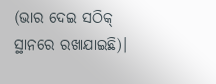(ଭାର ଦେଇ ସଠିକ୍‌ ସ୍ଥାନରେ ରଖାଯାଇଛି)।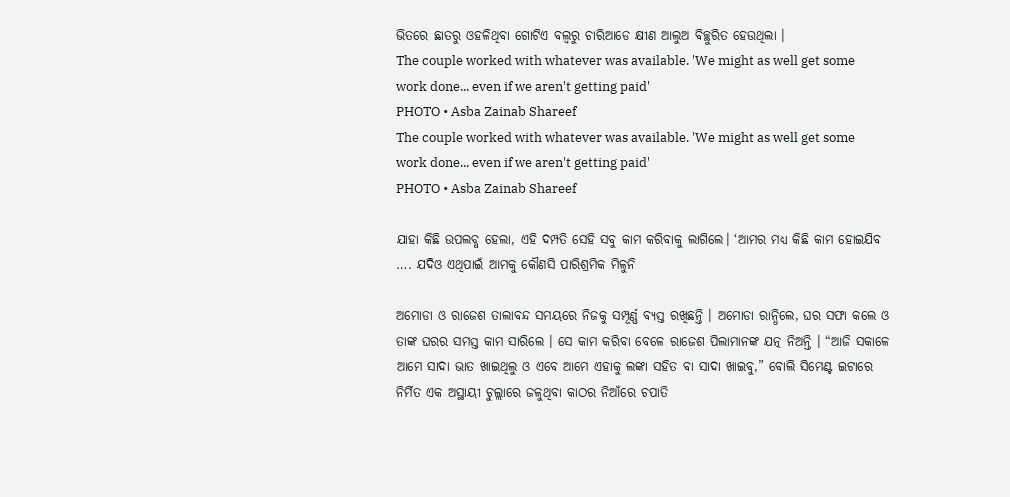ଭିତରେ ଛାତରୁ ଓହଳିଥିବା ଗୋଟିଏ ବଲ୍ବରୁ ଚାରିଆଡେ କ୍ଷୀଣ ଆଲୁଅ ବିଚ୍ଛୁରିତ ହେଉଥିଲା ।
The couple worked with whatever was available. 'We might as well get some work done... even if we aren't getting paid'
PHOTO • Asba Zainab Shareef
The couple worked with whatever was available. 'We might as well get some work done... even if we aren't getting paid'
PHOTO • Asba Zainab Shareef

ଯାହା କିଛି ଉପଲବ୍ଧ ହେଲା, ଏହି ଦମ୍ପତି ସେହି ସବୁ କାମ କରିବାକୁ ଲାଗିଲେ। ‘ଆମର ମଧ୍ୟ କିଛି କାମ ହୋଇଯିବ …. ଯଦିଓ ଏଥିପାଇଁ ଆମକୁ କୌଣସି ପାରିଶ୍ରମିକ ମିଳୁନି

ଅମୋଡା ଓ ରାଜେଶ ତାଲାବନ୍ଦ ସମୟରେ ନିଜକୁ ସମ୍ପୂର୍ଣ୍ଣ ବ୍ୟସ୍ତ ରଖିଛନ୍ତି । ଅମୋଡା ରାନ୍ଧିଲେ, ଘର ସଫା କଲେ ଓ ତାଙ୍କ ଘରର ସମସ୍ତ କାମ ସାରିଲେ । ସେ କାମ କରିବା ବେଳେ ରାଜେଶ ପିଲାମାନଙ୍କ ଯତ୍ନ ନିଅନ୍ତି । “ଆଜି ସକାଳେ ଆମେ ସାଦା ଭାତ ଖାଇଥିଲୁ ଓ ଏବେ ଆମେ ଏହାକୁ ଲଙ୍କା ସହିତ ବା ସାଦା ଖାଇବୁ,” ବୋଲି ସିମେଣ୍ଟ ଇଟାରେ ନିର୍ମିତ ଏକ ଅସ୍ଥାୟୀ ଚୁଲ୍ଲାରେ ଜଳୁଥିବା କାଠର ନିଆଁରେ ଚପାତି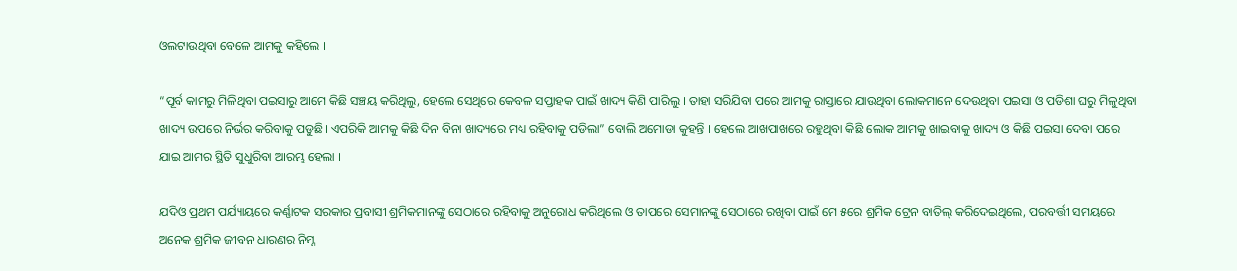ଓଲଟାଉଥିବା ବେଳେ ଆମକୁ କହିଲେ ।

“ପୂର୍ବ କାମରୁ ମିଳିଥିବା ପଇସାରୁ ଆମେ କିଛି ସଞ୍ଚୟ କରିଥିଲୁ, ହେଲେ ସେଥିରେ କେବଳ ସପ୍ତାହକ ପାଇଁ ଖାଦ୍ୟ କିଣି ପାରିଲୁ । ତାହା ସରିଯିବା ପରେ ଆମକୁ ରାସ୍ତାରେ ଯାଉଥିବା ଲୋକମାନେ ଦେଉଥିବା ପଇସା ଓ ପଡିଶା ଘରୁ ମିଳୁଥିବା ଖାଦ୍ୟ ଉପରେ ନିର୍ଭର କରିବାକୁ ପଡୁଛି। ଏପରିକି ଆମକୁ କିଛି ଦିନ ବିନା ଖାଦ୍ୟରେ ମଧ୍ୟ ରହିବାକୁ ପଡିଲା” ବୋଲି ଅମୋଡା କୁହନ୍ତି । ହେଲେ ଆଖପାଖରେ ରହୁଥିବା କିଛି ଲୋକ ଆମକୁ ଖାଇବାକୁ ଖାଦ୍ୟ ଓ କିଛି ପଇସା ଦେବା ପରେ ଯାଇ ଆମର ସ୍ଥିତି ସୁଧୁରିବା ଆରମ୍ଭ ହେଲା ।

ଯଦିଓ ପ୍ରଥମ ପର୍ଯ୍ୟାୟରେ କର୍ଣ୍ଣାଟକ ସରକାର ପ୍ରବାସୀ ଶ୍ରମିକମାନଙ୍କୁ ସେଠାରେ ରହିବାକୁ ଅନୁରୋଧ କରିଥିଲେ ଓ ତାପରେ ସେମାନଙ୍କୁ ସେଠାରେ ରଖିବା ପାଇଁ ମେ ୫ରେ ଶ୍ରମିକ ଟ୍ରେନ ବାତିଲ୍‌ କରିଦେଇଥିଲେ, ପରବର୍ତ୍ତୀ ସମୟରେ ଅନେକ ଶ୍ରମିକ ଜୀବନ ଧାରଣର ନିମ୍ନ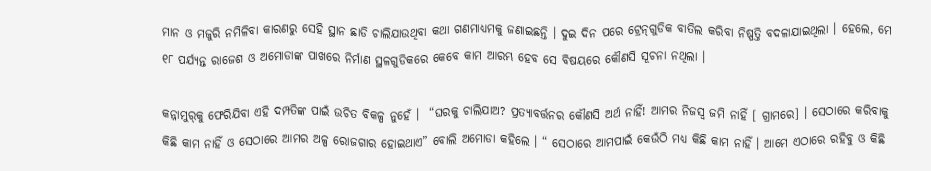ମାନ ଓ ମଜୁରି ନମିଳିବା କାରଣରୁ ସେହି ସ୍ଥାନ ଛାଡି ଚାଲିଯାଉଥିବା କଥା ଗଣମାଧ୍ୟମକୁ ଜଣାଇଛନ୍ତି । ଦୁଇ ଦିନ ପରେ ଟ୍ରେନ୍‌ଗୁଡିକ ବାତିଲ କରିବା ନିଷ୍ପତ୍ତି ବଦଳାଯାଇଥିଲା । ହେଲେ, ମେ ୧୮ ପର୍ଯ୍ୟନ୍ତ ରାଜେଶ ଓ ଅମୋଡାଙ୍କ ପାଖରେ ନିର୍ମାଣ ସ୍ଥଳଗୁଡିକରେ କେବେ କାମ ଆରମ୍ଭ ହେବ ସେ ବିଷୟରେ କୌଣସି ସୂଚନା ନଥିଲା ।

କନ୍ନାମୁର୍‌କୁ ଫେରିଯିବା ଏହି ଦମ୍ପତିଙ୍କ ପାଇଁ ଉଚିତ ବିକଳ୍ପ ନୁହେଁ ।  “ଘରକୁ ଚାଲିଯାଅ? ପ୍ରତ୍ୟାବର୍ତ୍ତନର କୌଣସି ଅର୍ଥ ନାହିଁ! ଆମର ନିଜସ୍ୱ ଜମି ନାହିଁ [ ଗ୍ରାମରେ] । ସେଠାରେ କରିବାକୁ କିଛି କାମ ନାହିଁ ଓ ସେଠାରେ ଆମର ଅଳ୍ପ ରୋଜଗାର ହୋଇଥାଏ” ବୋଲି ଅମୋଡା କହିଲେ । “ ସେଠାରେ ଆମପାଇଁ କେଉଁଠି ମଧ୍ୟ କିଛି କାମ ନାହିଁ । ଆମେ ଏଠାରେ ରହିବୁ ଓ କିଛି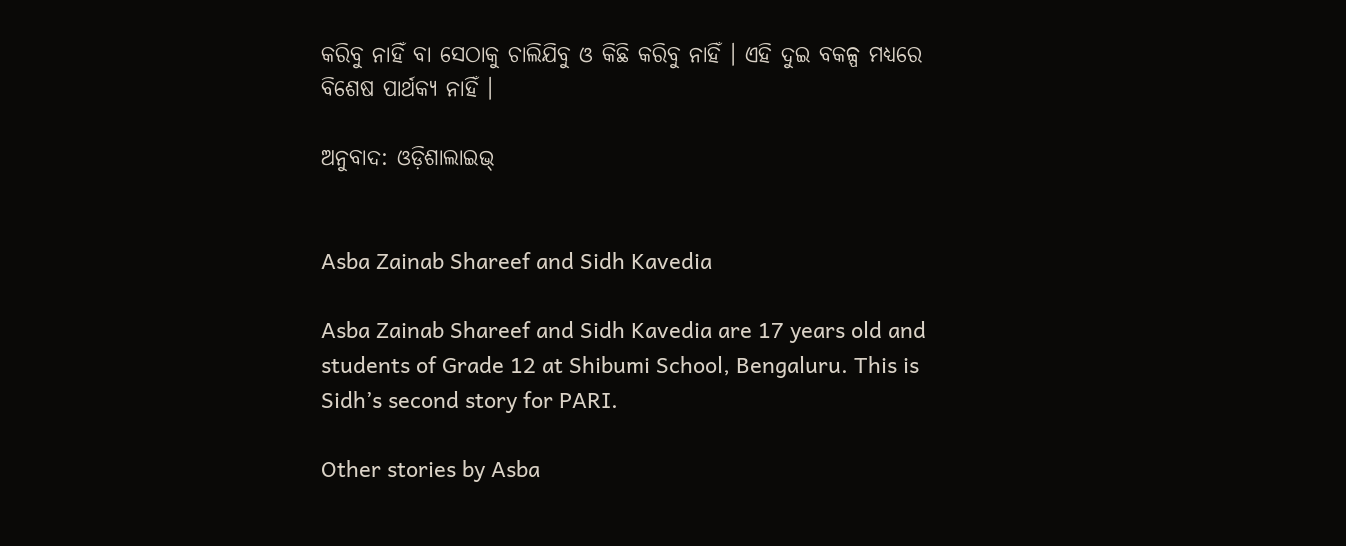କରିବୁ ନାହିଁ ବା ସେଠାକୁ ଚାଲିଯିବୁ ଓ କିଛି କରିବୁ ନାହିଁ । ଏହି ଦୁଇ ବକଳ୍ପ ମଧ୍ୟରେ ବିଶେଷ ପାର୍ଥକ୍ୟ ନାହିଁ ।

ଅନୁବାଦ: ଓଡ଼ିଶାଲାଇଭ୍‍


Asba Zainab Shareef and Sidh Kavedia

Asba Zainab Shareef and Sidh Kavedia are 17 years old and students of Grade 12 at Shibumi School, Bengaluru. This is Sidh’s second story for PARI.

Other stories by Asba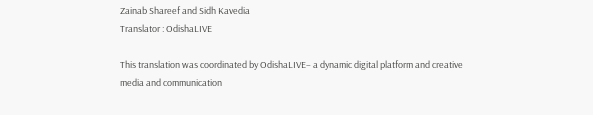Zainab Shareef and Sidh Kavedia
Translator : OdishaLIVE

This translation was coordinated by OdishaLIVE– a dynamic digital platform and creative media and communication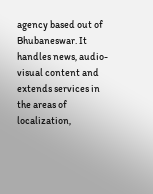agency based out of Bhubaneswar. It handles news, audio-visual content and extends services in the areas of localization,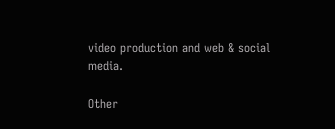video production and web & social media.

Other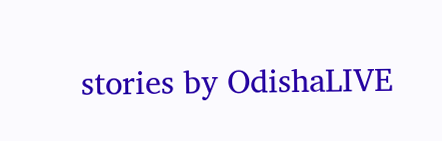stories by OdishaLIVE